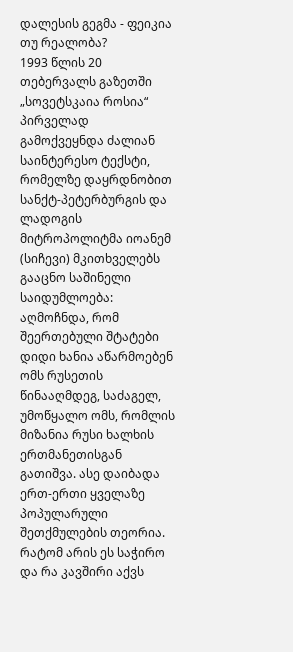დალესის გეგმა - ფეიკია თუ რეალობა?
1993 წლის 20 თებერვალს გაზეთში „სოვეტსკაია როსია“ პირველად გამოქვეყნდა ძალიან საინტერესო ტექსტი, რომელზე დაყრდნობით სანქტ-პეტერბურგის და ლადოგის მიტროპოლიტმა იოანემ (სიჩევი) მკითხველებს გააცნო საშინელი საიდუმლოება: აღმოჩნდა, რომ შეერთებული შტატები დიდი ხანია აწარმოებენ ომს რუსეთის წინააღმდეგ, საძაგელ, უმოწყალო ომს, რომლის მიზანია რუსი ხალხის ერთმანეთისგან გათიშვა. ასე დაიბადა ერთ-ერთი ყველაზე პოპულარული შეთქმულების თეორია. რატომ არის ეს საჭირო და რა კავშირი აქვს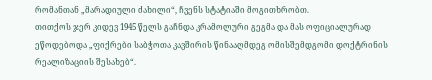რომანთან „მარადიული ძახილი“, ჩვენს სტატიაში მოგითხრობთ.
თითქოს ჯერ კიდევ 1945 წელს გაჩნდა კრამოლური გეგმა და მას ოფიციალურად ეწოდებოდა „ფიქრები საბჭოთა კავშირის წინააღმდეგ ომისშემდგომი დოქტრინის რეალიზაციის შესახებ“.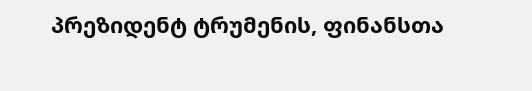პრეზიდენტ ტრუმენის, ფინანსთა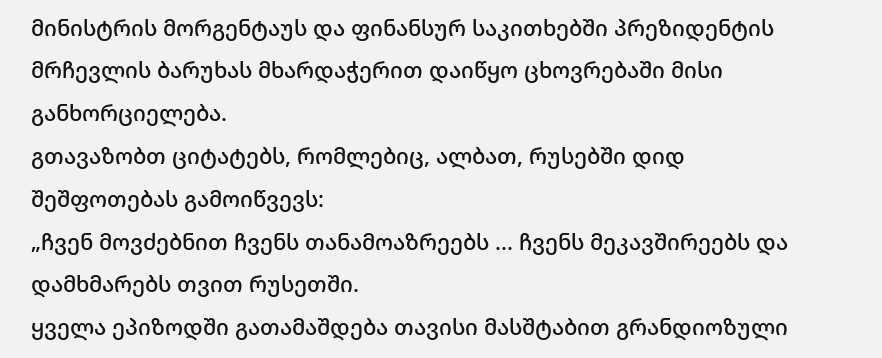მინისტრის მორგენტაუს და ფინანსურ საკითხებში პრეზიდენტის მრჩევლის ბარუხას მხარდაჭერით დაიწყო ცხოვრებაში მისი განხორციელება.
გთავაზობთ ციტატებს, რომლებიც, ალბათ, რუსებში დიდ შეშფოთებას გამოიწვევს:
„ჩვენ მოვძებნით ჩვენს თანამოაზრეებს ... ჩვენს მეკავშირეებს და დამხმარებს თვით რუსეთში.
ყველა ეპიზოდში გათამაშდება თავისი მასშტაბით გრანდიოზული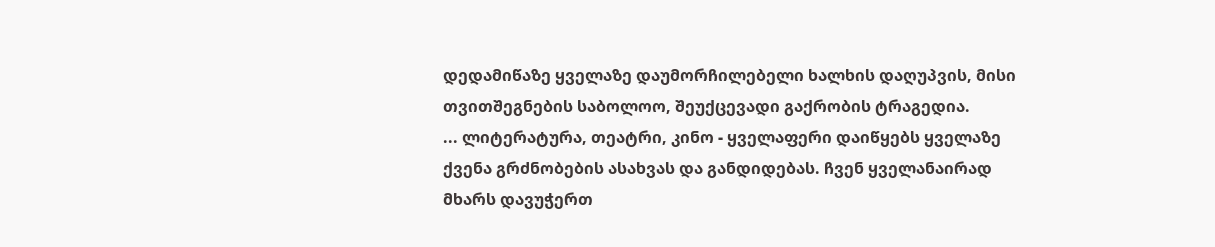დედამიწაზე ყველაზე დაუმორჩილებელი ხალხის დაღუპვის, მისი თვითშეგნების საბოლოო, შეუქცევადი გაქრობის ტრაგედია.
... ლიტერატურა, თეატრი, კინო - ყველაფერი დაიწყებს ყველაზე ქვენა გრძნობების ასახვას და განდიდებას. ჩვენ ყველანაირად მხარს დავუჭერთ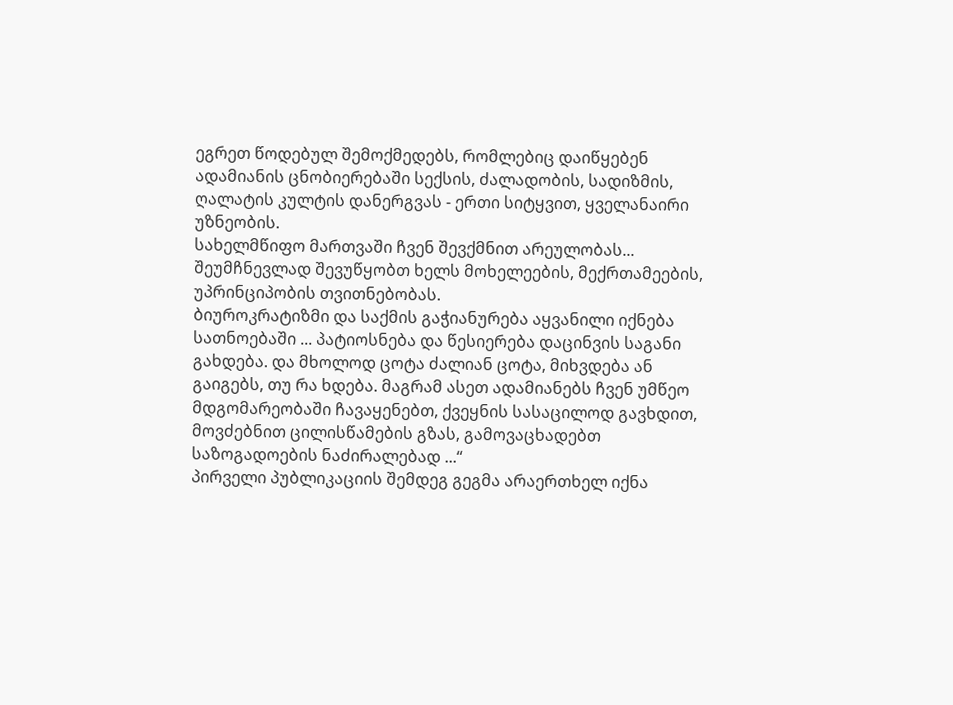ეგრეთ წოდებულ შემოქმედებს, რომლებიც დაიწყებენ ადამიანის ცნობიერებაში სექსის, ძალადობის, სადიზმის, ღალატის კულტის დანერგვას - ერთი სიტყვით, ყველანაირი უზნეობის.
სახელმწიფო მართვაში ჩვენ შევქმნით არეულობას... შეუმჩნევლად შევუწყობთ ხელს მოხელეების, მექრთამეების, უპრინციპობის თვითნებობას.
ბიუროკრატიზმი და საქმის გაჭიანურება აყვანილი იქნება სათნოებაში ... პატიოსნება და წესიერება დაცინვის საგანი გახდება. და მხოლოდ ცოტა ძალიან ცოტა, მიხვდება ან გაიგებს, თუ რა ხდება. მაგრამ ასეთ ადამიანებს ჩვენ უმწეო მდგომარეობაში ჩავაყენებთ, ქვეყნის სასაცილოდ გავხდით, მოვძებნით ცილისწამების გზას, გამოვაცხადებთ საზოგადოების ნაძირალებად ...“
პირველი პუბლიკაციის შემდეგ გეგმა არაერთხელ იქნა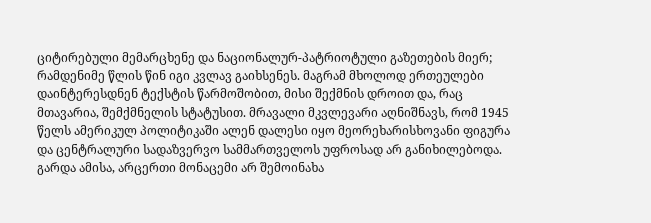ციტირებული მემარცხენე და ნაციონალურ-პატრიოტული გაზეთების მიერ; რამდენიმე წლის წინ იგი კვლავ გაიხსენეს. მაგრამ მხოლოდ ერთეულები დაინტერესდნენ ტექსტის წარმოშობით, მისი შექმნის დროით და, რაც მთავარია, შემქმნელის სტატუსით. მრავალი მკვლევარი აღნიშნავს, რომ 1945 წელს ამერიკულ პოლიტიკაში ალენ დალესი იყო მეორეხარისხოვანი ფიგურა და ცენტრალური სადაზვერვო სამმართველოს უფროსად არ განიხილებოდა. გარდა ამისა, არცერთი მონაცემი არ შემოინახა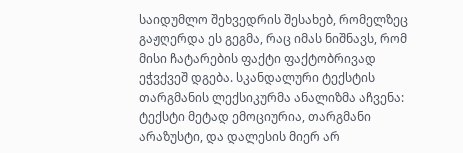საიდუმლო შეხვედრის შესახებ, რომელზეც გაჟღერდა ეს გეგმა, რაც იმას ნიშნავს, რომ მისი ჩატარების ფაქტი ფაქტობრივად ეჭვქვეშ დგება. სკანდალური ტექსტის თარგმანის ლექსიკურმა ანალიზმა აჩვენა: ტექსტი მეტად ემოციურია, თარგმანი არაზუსტი, და დალესის მიერ არ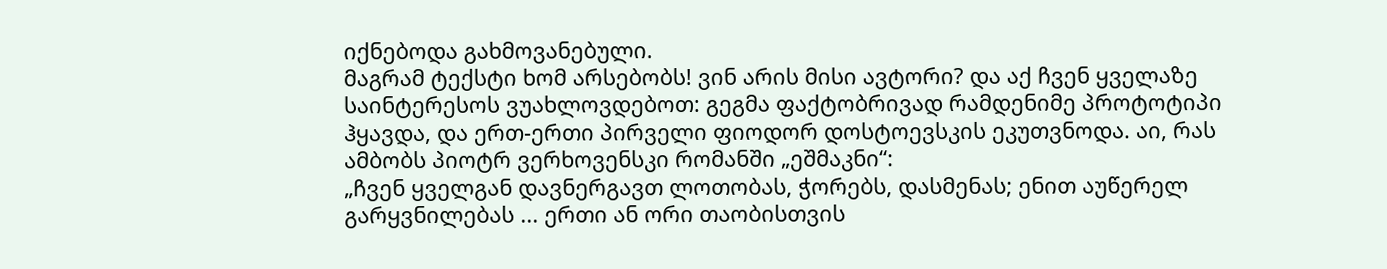იქნებოდა გახმოვანებული.
მაგრამ ტექსტი ხომ არსებობს! ვინ არის მისი ავტორი? და აქ ჩვენ ყველაზე საინტერესოს ვუახლოვდებოთ: გეგმა ფაქტობრივად რამდენიმე პროტოტიპი ჰყავდა, და ერთ-ერთი პირველი ფიოდორ დოსტოევსკის ეკუთვნოდა. აი, რას ამბობს პიოტრ ვერხოვენსკი რომანში „ეშმაკნი“:
„ჩვენ ყველგან დავნერგავთ ლოთობას, ჭორებს, დასმენას; ენით აუწერელ გარყვნილებას ... ერთი ან ორი თაობისთვის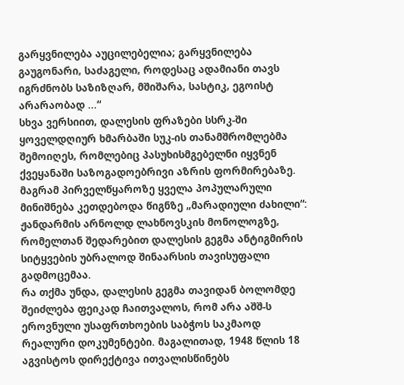გარყვნილება აუცილებელია; გარყვნილება გაუგონარი, საძაგელი, როდესაც ადამიანი თავს იგრძნობს საზიზღარ, მშიშარა, სასტიკ, ეგოისტ არარაობად ...“
სხვა ვერსიით, დალესის ფრაზები სსრკ-ში ყოველდღიურ ხმარბაში სუკ-ის თანამშრომლებმა შემოიღეს, რომლებიც პასუხისმგებელნი იყვნენ ქვეყანაში საზოგადოებრივი აზრის ფორმირებაზე. მაგრამ პირველწყაროზე ყველა პოპულარული მინიშნება კეთდებოდა წიგნზე „მარადიული ძახილი“: ჟანდარმის არნოლდ ლახნოვსკის მონოლოგზე, რომელთან შედარებით დალესის გეგმა ანტიგმირის სიტყვების უბრალოდ შინაარსის თავისუფალი გადმოცემაა.
რა თქმა უნდა, დალესის გეგმა თავიდან ბოლომდე შეიძლება ფეიკად ჩაითვალოს, რომ არა აშშ-ს ეროვნული უსაფრთხოების საბჭოს საკმაოდ რეალური დოკუმენტები. მაგალითად, 1948 წლის 18 აგვისტოს დირექტივა ითვალისწინებს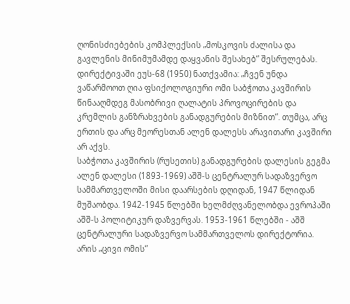ღონისძიებების კომპლექსის „მოსკოვის ძალისა და გავლენის მინიმუმამდე დაყვანის შესახებ“ შესრულებას. დირექტივაში ეუს-68 (1950) ნათქვამია: „ჩვენ უნდა ვაწარმოოთ ღია ფსიქოლოგიური ომი საბჭოთა კავშირის წინააღმდეგ მასობრივი ღალატის პროვოცირების და კრემლის განზრახვების განადგურების მიზნით“. თუმცა, არც ერთის და არც მეორესთან ალენ დალესს არავითარი კავშირი არ აქვს.
საბჭოთა კავშირის (რუსეთის) განადგურების დალესის გეგმა
ალენ დალესი (1893-1969) აშშ-ს ცენტრალურ სადაზვერვო სამმართველოში მისი დაარსების დღიდან, 1947 წლიდან მუშაობდა. 1942-1945 წლებში ხელმძღვანელობდა ევროპაში აშშ-ს პოლიტიკურ დაზვერვას. 1953-1961 წლებში - აშშ ცენტრალური სადაზვერვო სამმართველოს დირექტორია. არის „ცივი ომის“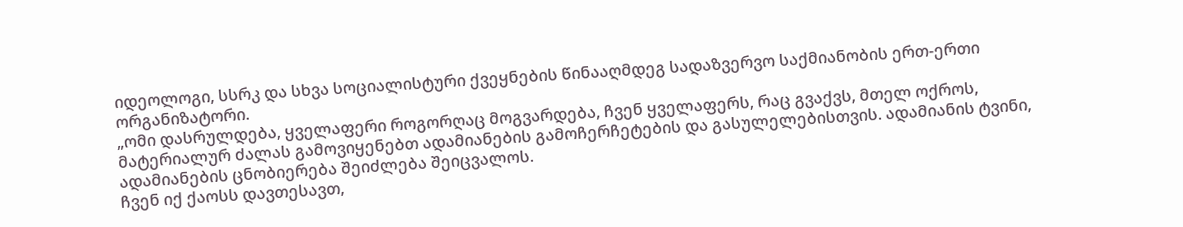იდეოლოგი, სსრკ და სხვა სოციალისტური ქვეყნების წინააღმდეგ სადაზვერვო საქმიანობის ერთ-ერთი ორგანიზატორი.
„ომი დასრულდება, ყველაფერი როგორღაც მოგვარდება, ჩვენ ყველაფერს, რაც გვაქვს, მთელ ოქროს, მატერიალურ ძალას გამოვიყენებთ ადამიანების გამოჩერჩეტების და გასულელებისთვის. ადამიანის ტვინი, ადამიანების ცნობიერება შეიძლება შეიცვალოს.
ჩვენ იქ ქაოსს დავთესავთ,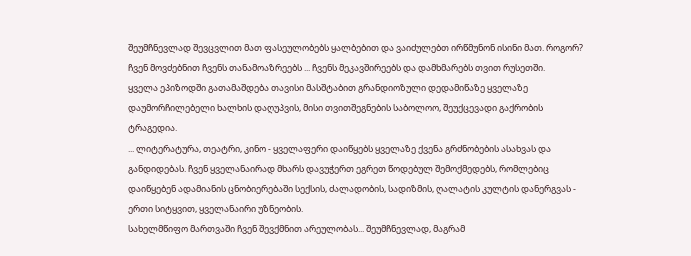შეუმჩნევლად შევცვლით მათ ფასეულობებს ყალბებით და ვაიძულებთ ირწმუნონ ისინი მათ. როგორ?
ჩვენ მოვძებნით ჩვენს თანამოაზრეებს ... ჩვენს მეკავშირეებს და დამხმარებს თვით რუსეთში.
ყველა ეპიზოდში გათამაშდება თავისი მასშტაბით გრანდიოზული დედამიწაზე ყველაზე დაუმორჩილებელი ხალხის დაღუპვის, მისი თვითშეგნების საბოლოო, შეუქცევადი გაქრობის ტრაგედია.
... ლიტერატურა, თეატრი, კინო - ყველაფერი დაიწყებს ყველაზე ქვენა გრძნობების ასახვას და განდიდებას. ჩვენ ყველანაირად მხარს დავუჭერთ ეგრეთ წოდებულ შემოქმედებს, რომლებიც დაიწყებენ ადამიანის ცნობიერებაში სექსის, ძალადობის, სადიზმის, ღალატის კულტის დანერგვას - ერთი სიტყვით, ყველანაირი უზნეობის.
სახელმწიფო მართვაში ჩვენ შევქმნით არეულობას... შეუმჩნევლად, მაგრამ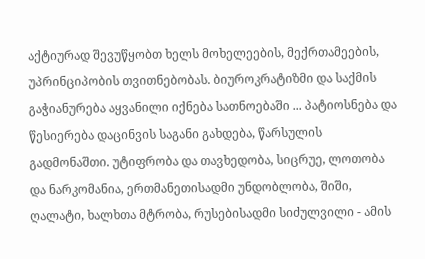აქტიურად შევუწყობთ ხელს მოხელეების, მექრთამეების, უპრინციპობის თვითნებობას. ბიუროკრატიზმი და საქმის გაჭიანურება აყვანილი იქნება სათნოებაში ... პატიოსნება და წესიერება დაცინვის საგანი გახდება, წარსულის გადმონაშთი. უტიფრობა და თავხედობა, სიცრუე, ლოთობა და ნარკომანია, ერთმანეთისადმი უნდობლობა, შიში, ღალატი, ხალხთა მტრობა, რუსებისადმი სიძულვილი - ამის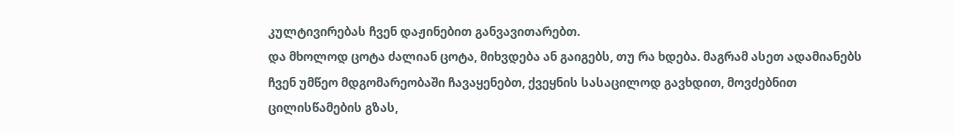კულტივირებას ჩვენ დაჟინებით განვავითარებთ.
და მხოლოდ ცოტა ძალიან ცოტა, მიხვდება ან გაიგებს, თუ რა ხდება. მაგრამ ასეთ ადამიანებს ჩვენ უმწეო მდგომარეობაში ჩავაყენებთ, ქვეყნის სასაცილოდ გავხდით, მოვძებნით ცილისწამების გზას,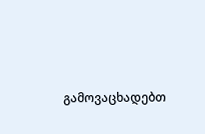გამოვაცხადებთ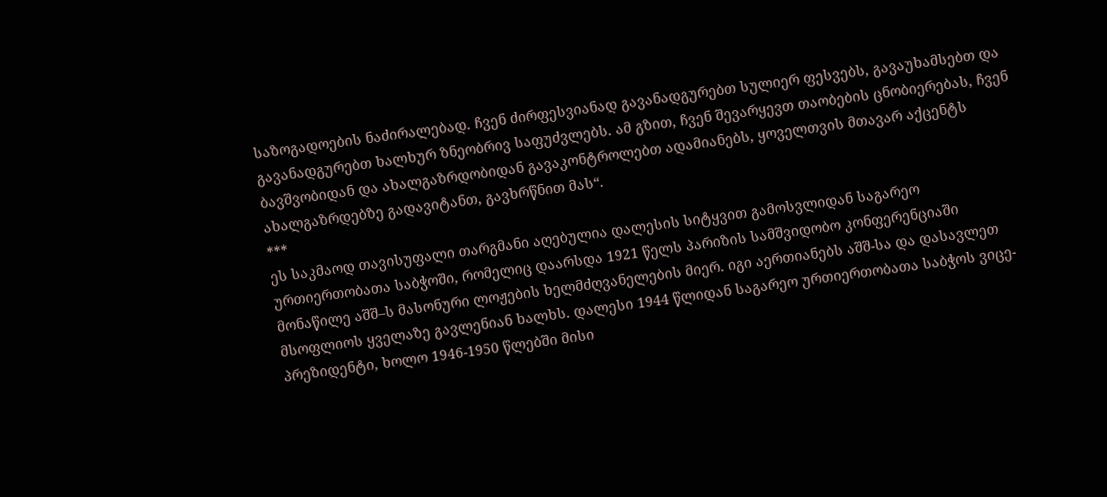საზოგადოების ნაძირალებად. ჩვენ ძირფესვიანად გავანადგურებთ სულიერ ფესვებს, გავაუხამსებთ და გავანადგურებთ ხალხურ ზნეობრივ საფუძვლებს. ამ გზით, ჩვენ შევარყევთ თაობების ცნობიერებას, ჩვენ ბავშვობიდან და ახალგაზრდობიდან გავაკონტროლებთ ადამიანებს, ყოველთვის მთავარ აქცენტს ახალგაზრდებზე გადავიტანთ, გავხრწნით მას“.
***
ეს საკმაოდ თავისუფალი თარგმანი აღებულია დალესის სიტყვით გამოსვლიდან საგარეო ურთიერთობათა საბჭოში, რომელიც დაარსდა 1921 წელს პარიზის სამშვიდობო კონფერენციაში მონაწილე აშშ–ს მასონური ლოჟების ხელმძღვანელების მიერ. იგი აერთიანებს აშშ-სა და დასავლეთ მსოფლიოს ყველაზე გავლენიან ხალხს. დალესი 1944 წლიდან საგარეო ურთიერთობათა საბჭოს ვიცე-პრეზიდენტი, ხოლო 1946-1950 წლებში მისი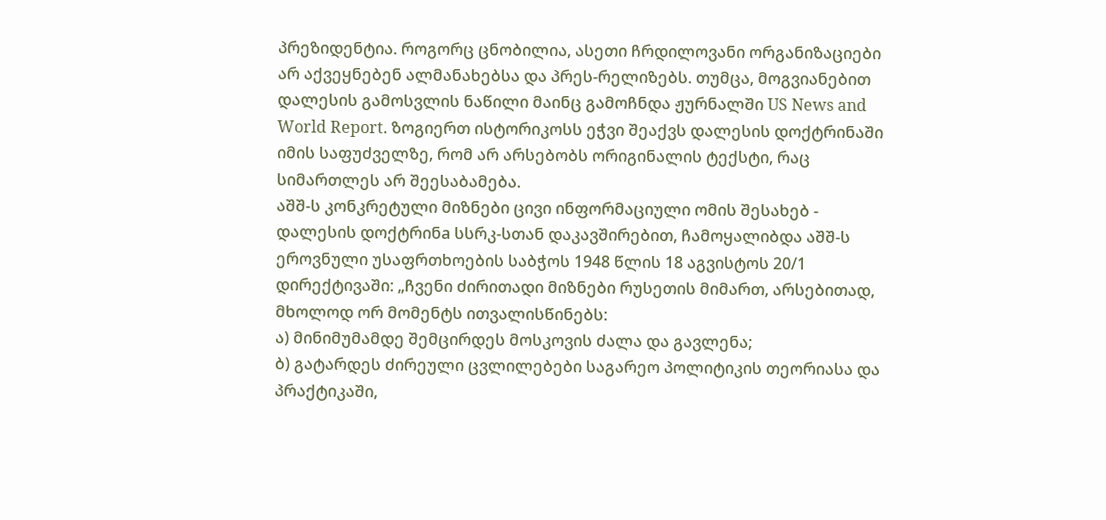პრეზიდენტია. როგორც ცნობილია, ასეთი ჩრდილოვანი ორგანიზაციები არ აქვეყნებენ ალმანახებსა და პრეს-რელიზებს. თუმცა, მოგვიანებით დალესის გამოსვლის ნაწილი მაინც გამოჩნდა ჟურნალში US News and World Report. ზოგიერთ ისტორიკოსს ეჭვი შეაქვს დალესის დოქტრინაში იმის საფუძველზე, რომ არ არსებობს ორიგინალის ტექსტი, რაც სიმართლეს არ შეესაბამება.
აშშ-ს კონკრეტული მიზნები ცივი ინფორმაციული ომის შესახებ - დალესის დოქტრინa სსრკ-სთან დაკავშირებით, ჩამოყალიბდა აშშ-ს ეროვნული უსაფრთხოების საბჭოს 1948 წლის 18 აგვისტოს 20/1 დირექტივაში: „ჩვენი ძირითადი მიზნები რუსეთის მიმართ, არსებითად, მხოლოდ ორ მომენტს ითვალისწინებს:
ა) მინიმუმამდე შემცირდეს მოსკოვის ძალა და გავლენა;
ბ) გატარდეს ძირეული ცვლილებები საგარეო პოლიტიკის თეორიასა და პრაქტიკაში,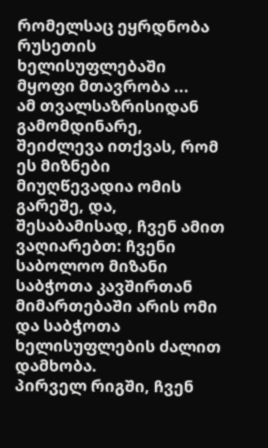რომელსაც ეყრდნობა რუსეთის ხელისუფლებაში მყოფი მთავრობა ...
ამ თვალსაზრისიდან გამომდინარე, შეიძლევა ითქვას, რომ ეს მიზნები მიუღწევადია ომის გარეშე, და, შესაბამისად, ჩვენ ამით ვაღიარებთ: ჩვენი საბოლოო მიზანი საბჭოთა კავშირთან მიმართებაში არის ომი და საბჭოთა ხელისუფლების ძალით დამხობა.
პირველ რიგში, ჩვენ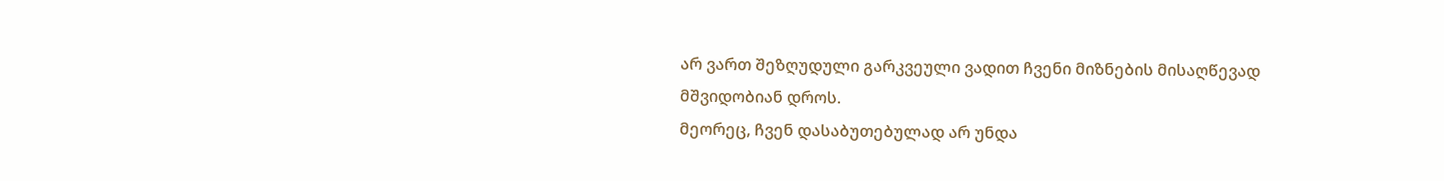არ ვართ შეზღუდული გარკვეული ვადით ჩვენი მიზნების მისაღწევად მშვიდობიან დროს.
მეორეც, ჩვენ დასაბუთებულად არ უნდა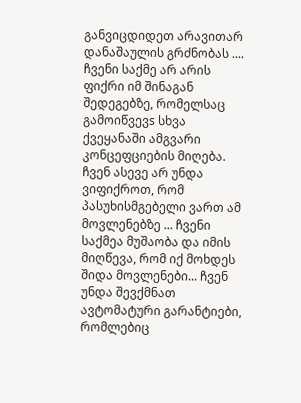განვიცდიდეთ არავითარ დანაშაულის გრძნობას .... ჩვენი საქმე არ არის ფიქრი იმ შინაგან შედეგებზე, რომელსაც გამოიწვევs სხვა ქვეყანაში ამგვარი კონცეფციების მიღება. ჩვენ ასევე არ უნდა ვიფიქროთ, რომ პასუხისმგებელი ვართ ამ მოვლენებზე ... ჩვენი საქმეა მუშაობა და იმის მიღწევა, რომ იქ მოხდეს შიდა მოვლენები... ჩვენ უნდა შევქმნათ ავტომატური გარანტიები, რომლებიც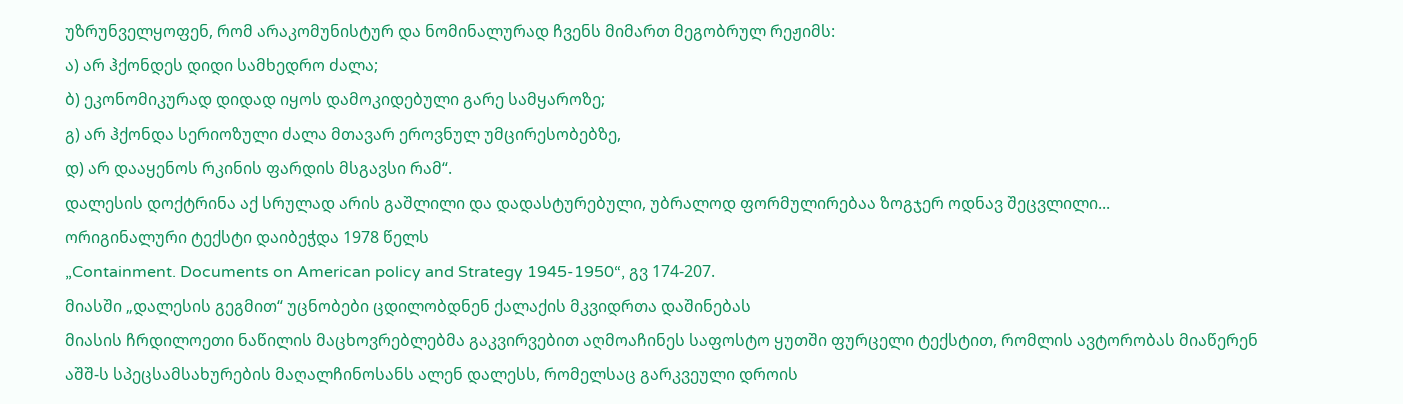უზრუნველყოფენ, რომ არაკომუნისტურ და ნომინალურად ჩვენს მიმართ მეგობრულ რეჟიმს:
ა) არ ჰქონდეს დიდი სამხედრო ძალა;
ბ) ეკონომიკურად დიდად იყოს დამოკიდებული გარე სამყაროზე;
გ) არ ჰქონდა სერიოზული ძალა მთავარ ეროვნულ უმცირესობებზე,
დ) არ დააყენოს რკინის ფარდის მსგავსი რამ“.
დალესის დოქტრინა აქ სრულად არის გაშლილი და დადასტურებული, უბრალოდ ფორმულირებაა ზოგჯერ ოდნავ შეცვლილი...
ორიგინალური ტექსტი დაიბეჭდა 1978 წელს
„Containment. Documents on American policy and Strategy 1945-1950“, გვ 174-207.
მიასში „დალესის გეგმით“ უცნობები ცდილობდნენ ქალაქის მკვიდრთა დაშინებას
მიასის ჩრდილოეთი ნაწილის მაცხოვრებლებმა გაკვირვებით აღმოაჩინეს საფოსტო ყუთში ფურცელი ტექსტით, რომლის ავტორობას მიაწერენ აშშ-ს სპეცსამსახურების მაღალჩინოსანს ალენ დალესს, რომელსაც გარკვეული დროის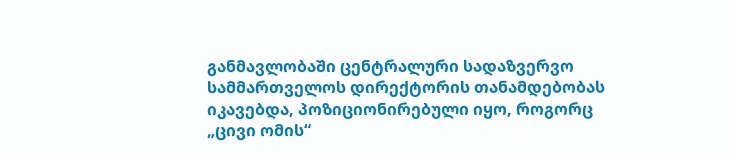განმავლობაში ცენტრალური სადაზვერვო სამმართველოს დირექტორის თანამდებობას იკავებდა, პოზიციონირებული იყო, როგორც „ცივი ომის“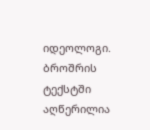იდეოლოგი.
ბროშრის ტექსტში აღწერილია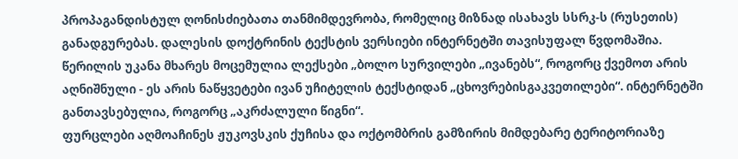პროპაგანდისტულ ღონისძიებათა თანმიმდევრობა, რომელიც მიზნად ისახავს სსრკ-ს (რუსეთის) განადგურებას. დალესის დოქტრინის ტექსტის ვერსიები ინტერნეტში თავისუფალ წვდომაშია.
წერილის უკანა მხარეს მოცემულია ლექსები „ბოლო სურვილები „ივანებს“, როგორც ქვემოთ არის აღნიშნული - ეს არის ნაწყვეტები ივან უჩიტელის ტექსტიდან „ცხოვრებისგაკვეთილები“. ინტერნეტში განთავსებულია, როგორც „აკრძალული წიგნი“.
ფურცლები აღმოაჩინეს ჟუკოვსკის ქუჩისა და ოქტომბრის გამზირის მიმდებარე ტერიტორიაზე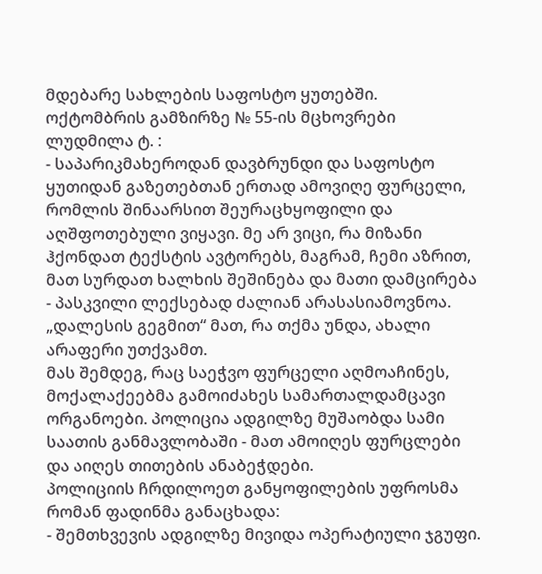მდებარე სახლების საფოსტო ყუთებში.
ოქტომბრის გამზირზე № 55-ის მცხოვრები ლუდმილა ტ. :
- საპარიკმახეროდან დავბრუნდი და საფოსტო ყუთიდან გაზეთებთან ერთად ამოვიღე ფურცელი, რომლის შინაარსით შეურაცხყოფილი და აღშფოთებული ვიყავი. მე არ ვიცი, რა მიზანი ჰქონდათ ტექსტის ავტორებს, მაგრამ, ჩემი აზრით, მათ სურდათ ხალხის შეშინება და მათი დამცირება - პასკვილი ლექსებად ძალიან არასასიამოვნოა. „დალესის გეგმით“ მათ, რა თქმა უნდა, ახალი არაფერი უთქვამთ.
მას შემდეგ, რაც საეჭვო ფურცელი აღმოაჩინეს, მოქალაქეებმა გამოიძახეს სამართალდამცავი ორგანოები. პოლიცია ადგილზე მუშაობდა სამი საათის განმავლობაში - მათ ამოიღეს ფურცლები და აიღეს თითების ანაბეჭდები.
პოლიციის ჩრდილოეთ განყოფილების უფროსმა რომან ფადინმა განაცხადა:
- შემთხვევის ადგილზე მივიდა ოპერატიული ჯგუფი.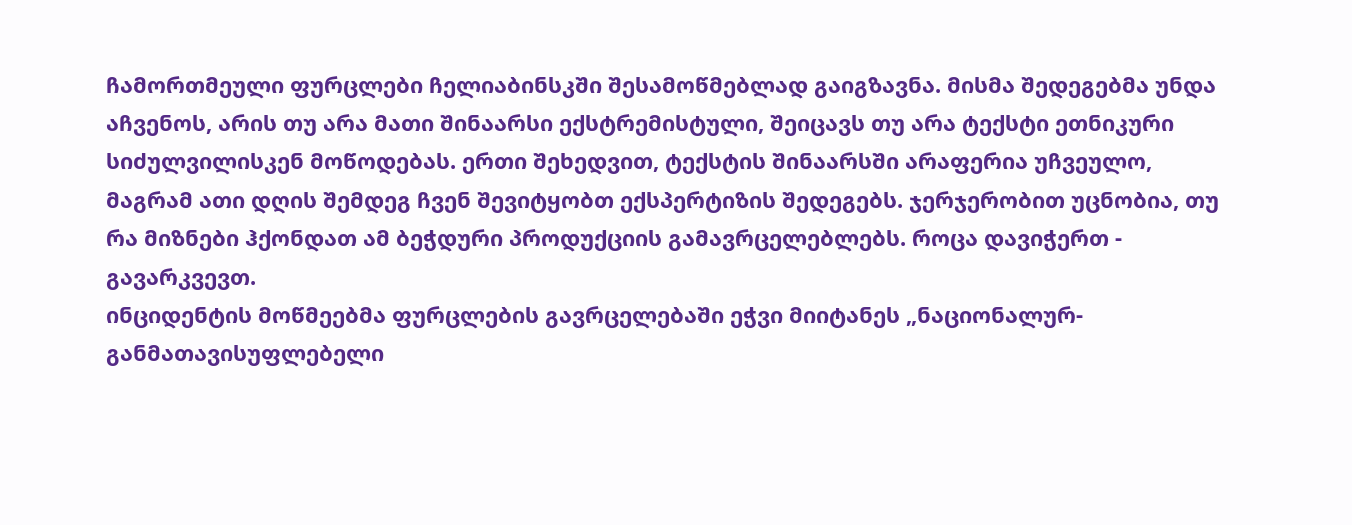ჩამორთმეული ფურცლები ჩელიაბინსკში შესამოწმებლად გაიგზავნა. მისმა შედეგებმა უნდა აჩვენოს, არის თუ არა მათი შინაარსი ექსტრემისტული, შეიცავს თუ არა ტექსტი ეთნიკური სიძულვილისკენ მოწოდებას. ერთი შეხედვით, ტექსტის შინაარსში არაფერია უჩვეულო, მაგრამ ათი დღის შემდეგ ჩვენ შევიტყობთ ექსპერტიზის შედეგებს. ჯერჯერობით უცნობია, თუ რა მიზნები ჰქონდათ ამ ბეჭდური პროდუქციის გამავრცელებლებს. როცა დავიჭერთ - გავარკვევთ.
ინციდენტის მოწმეებმა ფურცლების გავრცელებაში ეჭვი მიიტანეს „ნაციონალურ-განმათავისუფლებელი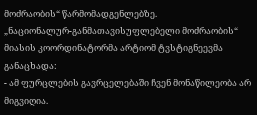მოძრაობის“ წარმომადგენლებზე.
„ნაციონალურ-განმათავისუფლებელი მოძრაობის“ მიასის კოორდინატორმა არტიომ ტვსტიგნეევმა განაცხადა:
- ამ ფურცლების გავრცელებაში ჩვენ მონაწილეობა არ მიგვიღია.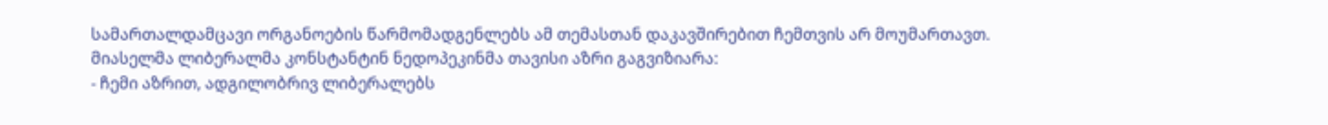სამართალდამცავი ორგანოების წარმომადგენლებს ამ თემასთან დაკავშირებით ჩემთვის არ მოუმართავთ.
მიასელმა ლიბერალმა კონსტანტინ ნედოპეკინმა თავისი აზრი გაგვიზიარა:
- ჩემი აზრით, ადგილობრივ ლიბერალებს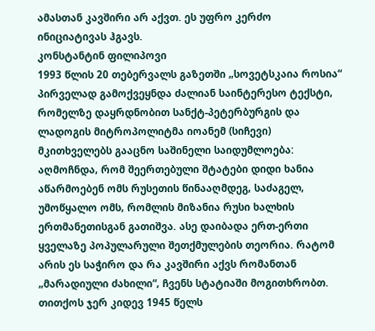ამასთან კავშირი არ აქვთ. ეს უფრო კერძო ინიციატივას ჰგავს.
კონსტანტინ ფილიპოვი
1993 წლის 20 თებერვალს გაზეთში „სოვეტსკაია როსია“ პირველად გამოქვეყნდა ძალიან საინტერესო ტექსტი, რომელზე დაყრდნობით სანქტ-პეტერბურგის და ლადოგის მიტროპოლიტმა იოანემ (სიჩევი) მკითხველებს გააცნო საშინელი საიდუმლოება: აღმოჩნდა, რომ შეერთებული შტატები დიდი ხანია აწარმოებენ ომს რუსეთის წინააღმდეგ, საძაგელ, უმოწყალო ომს, რომლის მიზანია რუსი ხალხის ერთმანეთისგან გათიშვა. ასე დაიბადა ერთ-ერთი ყველაზე პოპულარული შეთქმულების თეორია. რატომ არის ეს საჭირო და რა კავშირი აქვს რომანთან „მარადიული ძახილი“, ჩვენს სტატიაში მოგითხრობთ.
თითქოს ჯერ კიდევ 1945 წელს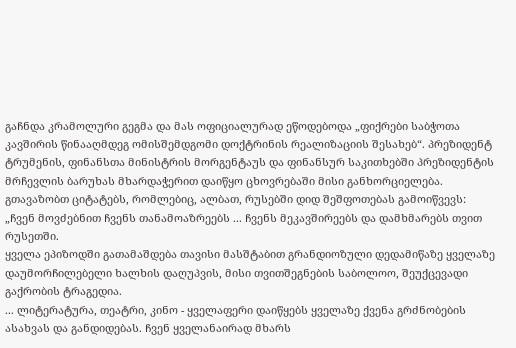გაჩნდა კრამოლური გეგმა და მას ოფიციალურად ეწოდებოდა „ფიქრები საბჭოთა კავშირის წინააღმდეგ ომისშემდგომი დოქტრინის რეალიზაციის შესახებ“. პრეზიდენტ ტრუმენის, ფინანსთა მინისტრის მორგენტაუს და ფინანსურ საკითხებში პრეზიდენტის მრჩევლის ბარუხას მხარდაჭერით დაიწყო ცხოვრებაში მისი განხორციელება.
გთავაზობთ ციტატებს, რომლებიც, ალბათ, რუსებში დიდ შეშფოთებას გამოიწვევს:
„ჩვენ მოვძებნით ჩვენს თანამოაზრეებს ... ჩვენს მეკავშირეებს და დამხმარებს თვით რუსეთში.
ყველა ეპიზოდში გათამაშდება თავისი მასშტაბით გრანდიოზული დედამიწაზე ყველაზე დაუმორჩილებელი ხალხის დაღუპვის, მისი თვითშეგნების საბოლოო, შეუქცევადი გაქრობის ტრაგედია.
... ლიტერატურა, თეატრი, კინო - ყველაფერი დაიწყებს ყველაზე ქვენა გრძნობების ასახვას და განდიდებას. ჩვენ ყველანაირად მხარს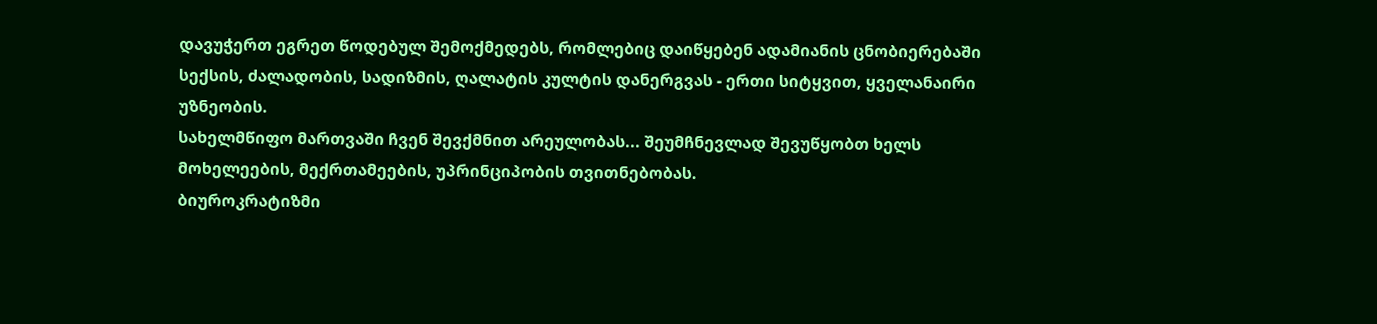დავუჭერთ ეგრეთ წოდებულ შემოქმედებს, რომლებიც დაიწყებენ ადამიანის ცნობიერებაში სექსის, ძალადობის, სადიზმის, ღალატის კულტის დანერგვას - ერთი სიტყვით, ყველანაირი უზნეობის.
სახელმწიფო მართვაში ჩვენ შევქმნით არეულობას... შეუმჩნევლად შევუწყობთ ხელს მოხელეების, მექრთამეების, უპრინციპობის თვითნებობას.
ბიუროკრატიზმი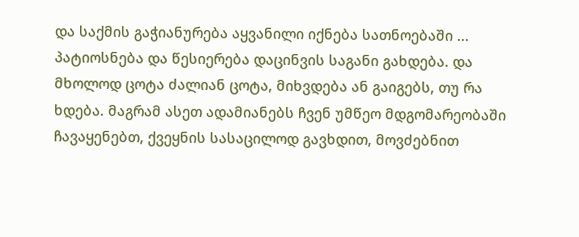და საქმის გაჭიანურება აყვანილი იქნება სათნოებაში ... პატიოსნება და წესიერება დაცინვის საგანი გახდება. და მხოლოდ ცოტა ძალიან ცოტა, მიხვდება ან გაიგებს, თუ რა ხდება. მაგრამ ასეთ ადამიანებს ჩვენ უმწეო მდგომარეობაში ჩავაყენებთ, ქვეყნის სასაცილოდ გავხდით, მოვძებნით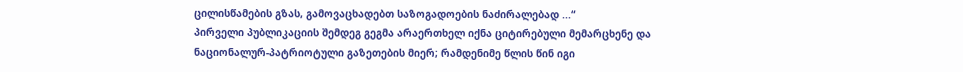ცილისწამების გზას, გამოვაცხადებთ საზოგადოების ნაძირალებად ...“
პირველი პუბლიკაციის შემდეგ გეგმა არაერთხელ იქნა ციტირებული მემარცხენე და ნაციონალურ-პატრიოტული გაზეთების მიერ; რამდენიმე წლის წინ იგი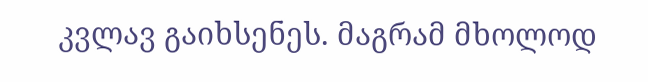კვლავ გაიხსენეს. მაგრამ მხოლოდ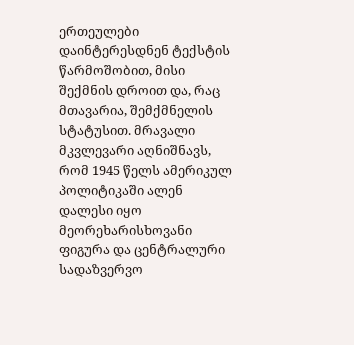ერთეულები დაინტერესდნენ ტექსტის წარმოშობით, მისი შექმნის დროით და, რაც მთავარია, შემქმნელის სტატუსით. მრავალი მკვლევარი აღნიშნავს, რომ 1945 წელს ამერიკულ პოლიტიკაში ალენ დალესი იყო მეორეხარისხოვანი ფიგურა და ცენტრალური სადაზვერვო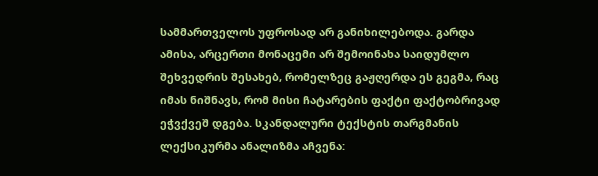სამმართველოს უფროსად არ განიხილებოდა. გარდა ამისა, არცერთი მონაცემი არ შემოინახა საიდუმლო შეხვედრის შესახებ, რომელზეც გაჟღერდა ეს გეგმა, რაც იმას ნიშნავს, რომ მისი ჩატარების ფაქტი ფაქტობრივად ეჭვქვეშ დგება. სკანდალური ტექსტის თარგმანის ლექსიკურმა ანალიზმა აჩვენა: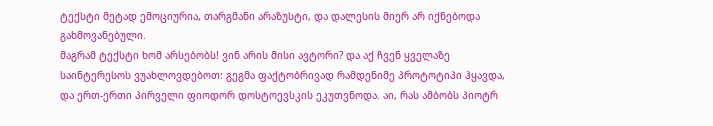ტექსტი მეტად ემოციურია, თარგმანი არაზუსტი, და დალესის მიერ არ იქნებოდა გახმოვანებული.
მაგრამ ტექსტი ხომ არსებობს! ვინ არის მისი ავტორი? და აქ ჩვენ ყველაზე საინტერესოს ვუახლოვდებოთ: გეგმა ფაქტობრივად რამდენიმე პროტოტიპი ჰყავდა, და ერთ-ერთი პირველი ფიოდორ დოსტოევსკის ეკუთვნოდა. აი, რას ამბობს პიოტრ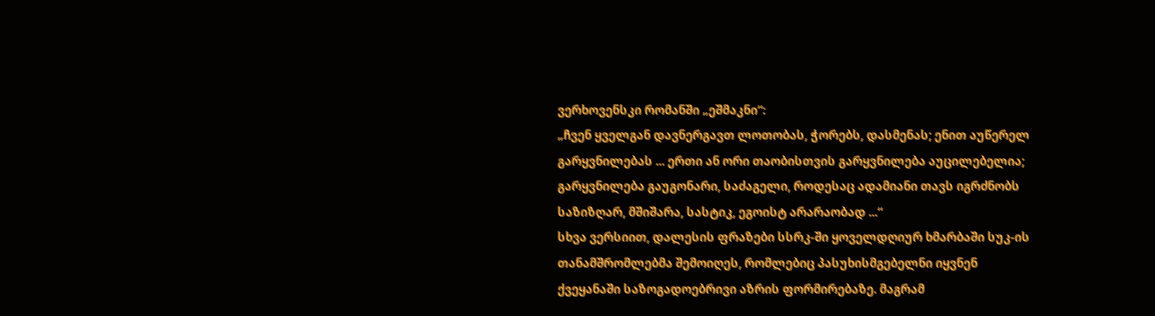ვერხოვენსკი რომანში „ეშმაკნი“:
„ჩვენ ყველგან დავნერგავთ ლოთობას, ჭორებს, დასმენას; ენით აუწერელ გარყვნილებას ... ერთი ან ორი თაობისთვის გარყვნილება აუცილებელია; გარყვნილება გაუგონარი, საძაგელი, როდესაც ადამიანი თავს იგრძნობს საზიზღარ, მშიშარა, სასტიკ, ეგოისტ არარაობად ...“
სხვა ვერსიით, დალესის ფრაზები სსრკ-ში ყოველდღიურ ხმარბაში სუკ-ის თანამშრომლებმა შემოიღეს, რომლებიც პასუხისმგებელნი იყვნენ ქვეყანაში საზოგადოებრივი აზრის ფორმირებაზე. მაგრამ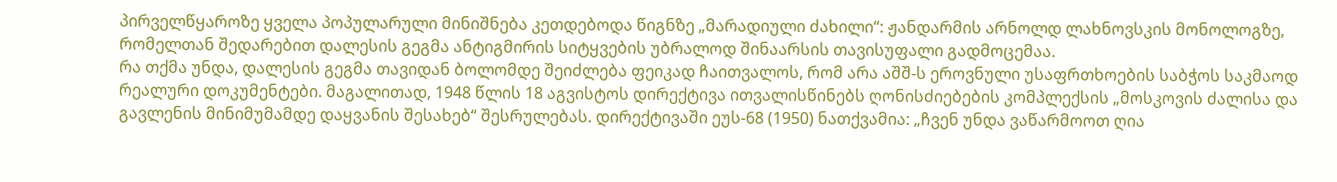პირველწყაროზე ყველა პოპულარული მინიშნება კეთდებოდა წიგნზე „მარადიული ძახილი“: ჟანდარმის არნოლდ ლახნოვსკის მონოლოგზე, რომელთან შედარებით დალესის გეგმა ანტიგმირის სიტყვების უბრალოდ შინაარსის თავისუფალი გადმოცემაა.
რა თქმა უნდა, დალესის გეგმა თავიდან ბოლომდე შეიძლება ფეიკად ჩაითვალოს, რომ არა აშშ-ს ეროვნული უსაფრთხოების საბჭოს საკმაოდ რეალური დოკუმენტები. მაგალითად, 1948 წლის 18 აგვისტოს დირექტივა ითვალისწინებს ღონისძიებების კომპლექსის „მოსკოვის ძალისა და გავლენის მინიმუმამდე დაყვანის შესახებ“ შესრულებას. დირექტივაში ეუს-68 (1950) ნათქვამია: „ჩვენ უნდა ვაწარმოოთ ღია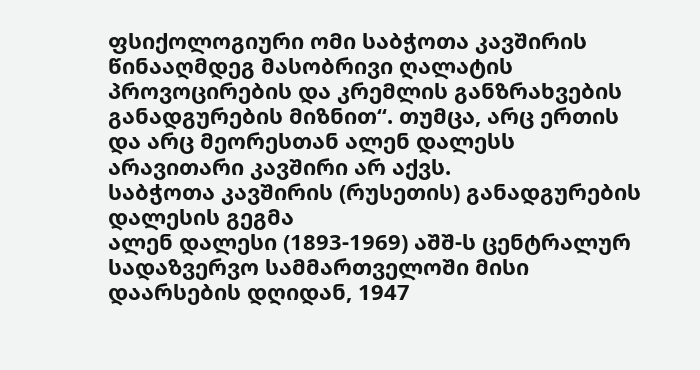ფსიქოლოგიური ომი საბჭოთა კავშირის წინააღმდეგ მასობრივი ღალატის პროვოცირების და კრემლის განზრახვების განადგურების მიზნით“. თუმცა, არც ერთის და არც მეორესთან ალენ დალესს არავითარი კავშირი არ აქვს.
საბჭოთა კავშირის (რუსეთის) განადგურების დალესის გეგმა
ალენ დალესი (1893-1969) აშშ-ს ცენტრალურ სადაზვერვო სამმართველოში მისი დაარსების დღიდან, 1947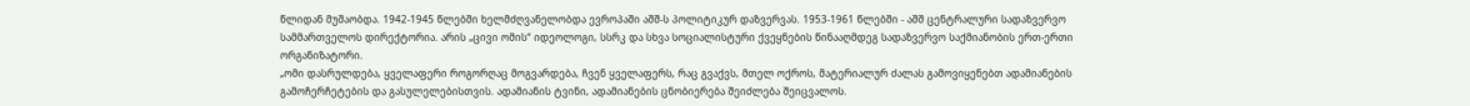წლიდან მუშაობდა. 1942-1945 წლებში ხელმძღვანელობდა ევროპაში აშშ-ს პოლიტიკურ დაზვერვას. 1953-1961 წლებში - აშშ ცენტრალური სადაზვერვო სამმართველოს დირექტორია. არის „ცივი ომის“ იდეოლოგი, სსრკ და სხვა სოციალისტური ქვეყნების წინააღმდეგ სადაზვერვო საქმიანობის ერთ-ერთი ორგანიზატორი.
„ომი დასრულდება, ყველაფერი როგორღაც მოგვარდება, ჩვენ ყველაფერს, რაც გვაქვს, მთელ ოქროს, მატერიალურ ძალას გამოვიყენებთ ადამიანების გამოჩერჩეტების და გასულელებისთვის. ადამიანის ტვინი, ადამიანების ცნობიერება შეიძლება შეიცვალოს.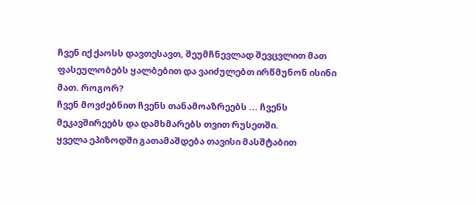ჩვენ იქ ქაოსს დავთესავთ, შეუმჩნევლად შევცვლით მათ ფასეულობებს ყალბებით და ვაიძულებთ ირწმუნონ ისინი მათ. როგორ?
ჩვენ მოვძებნით ჩვენს თანამოაზრეებს ... ჩვენს მეკავშირეებს და დამხმარებს თვით რუსეთში.
ყველა ეპიზოდში გათამაშდება თავისი მასშტაბით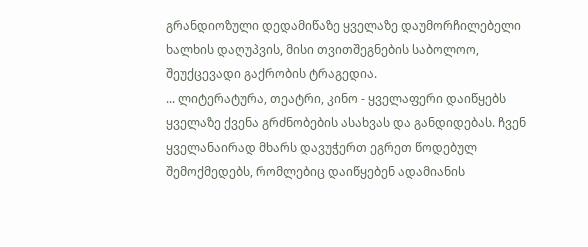გრანდიოზული დედამიწაზე ყველაზე დაუმორჩილებელი ხალხის დაღუპვის, მისი თვითშეგნების საბოლოო, შეუქცევადი გაქრობის ტრაგედია.
... ლიტერატურა, თეატრი, კინო - ყველაფერი დაიწყებს ყველაზე ქვენა გრძნობების ასახვას და განდიდებას. ჩვენ ყველანაირად მხარს დავუჭერთ ეგრეთ წოდებულ შემოქმედებს, რომლებიც დაიწყებენ ადამიანის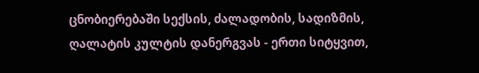ცნობიერებაში სექსის, ძალადობის, სადიზმის, ღალატის კულტის დანერგვას - ერთი სიტყვით,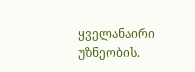ყველანაირი უზნეობის.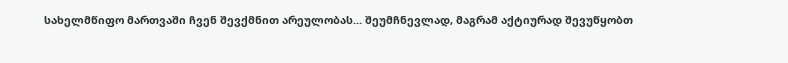სახელმწიფო მართვაში ჩვენ შევქმნით არეულობას... შეუმჩნევლად, მაგრამ აქტიურად შევუწყობთ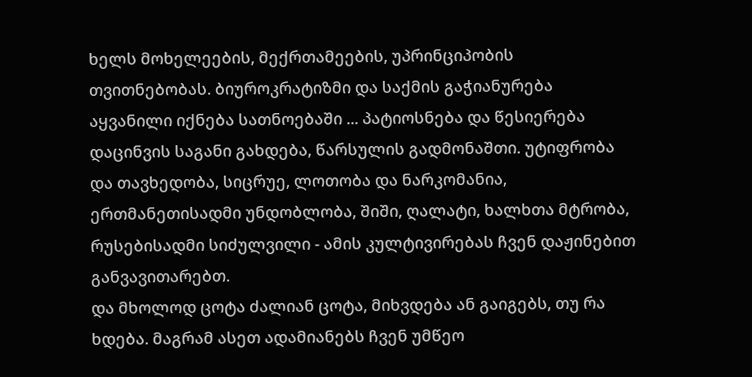ხელს მოხელეების, მექრთამეების, უპრინციპობის თვითნებობას. ბიუროკრატიზმი და საქმის გაჭიანურება აყვანილი იქნება სათნოებაში ... პატიოსნება და წესიერება დაცინვის საგანი გახდება, წარსულის გადმონაშთი. უტიფრობა და თავხედობა, სიცრუე, ლოთობა და ნარკომანია, ერთმანეთისადმი უნდობლობა, შიში, ღალატი, ხალხთა მტრობა, რუსებისადმი სიძულვილი - ამის კულტივირებას ჩვენ დაჟინებით განვავითარებთ.
და მხოლოდ ცოტა ძალიან ცოტა, მიხვდება ან გაიგებს, თუ რა ხდება. მაგრამ ასეთ ადამიანებს ჩვენ უმწეო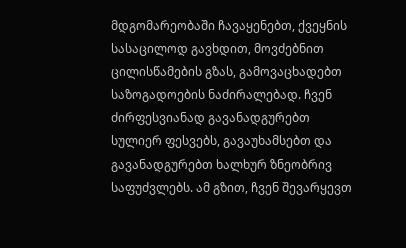მდგომარეობაში ჩავაყენებთ, ქვეყნის სასაცილოდ გავხდით, მოვძებნით ცილისწამების გზას, გამოვაცხადებთ საზოგადოების ნაძირალებად. ჩვენ ძირფესვიანად გავანადგურებთ სულიერ ფესვებს, გავაუხამსებთ და გავანადგურებთ ხალხურ ზნეობრივ საფუძვლებს. ამ გზით, ჩვენ შევარყევთ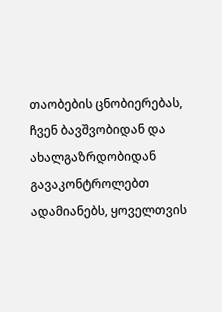თაობების ცნობიერებას, ჩვენ ბავშვობიდან და ახალგაზრდობიდან გავაკონტროლებთ ადამიანებს, ყოველთვის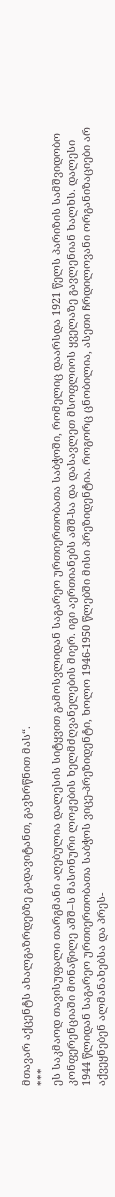მთავარ აქცენტს ახალგაზრდებზე გადავიტანთ, გავხრწნით მას“.
***
ეს საკმაოდ თავისუფალი თარგმანი აღებულია დალესის სიტყვით გამოსვლიდან საგარეო ურთიერთობათა საბჭოში, რომელიც დაარსდა 1921 წელს პარიზის სამშვიდობო კონფერენციაში მონაწილე აშშ–ს მასონური ლოჟების ხელმძღვანელების მიერ. იგი აერთიანებს აშშ-სა და დასავლეთ მსოფლიოს ყველაზე გავლენიან ხალხს. დალესი 1944 წლიდან საგარეო ურთიერთობათა საბჭოს ვიცე-პრეზიდენტი, ხოლო 1946-1950 წლებში მისი პრეზიდენტია. როგორც ცნობილია, ასეთი ჩრდილოვანი ორგანიზაციები არ აქვეყნებენ ალმანახებსა და პრეს-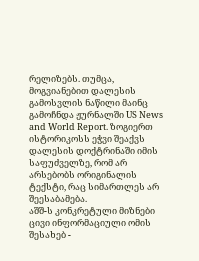რელიზებს. თუმცა, მოგვიანებით დალესის გამოსვლის ნაწილი მაინც გამოჩნდა ჟურნალში US News and World Report. ზოგიერთ ისტორიკოსს ეჭვი შეაქვს დალესის დოქტრინაში იმის საფუძველზე, რომ არ არსებობს ორიგინალის ტექსტი, რაც სიმართლეს არ შეესაბამება.
აშშ-ს კონკრეტული მიზნები ცივი ინფორმაციული ომის შესახებ -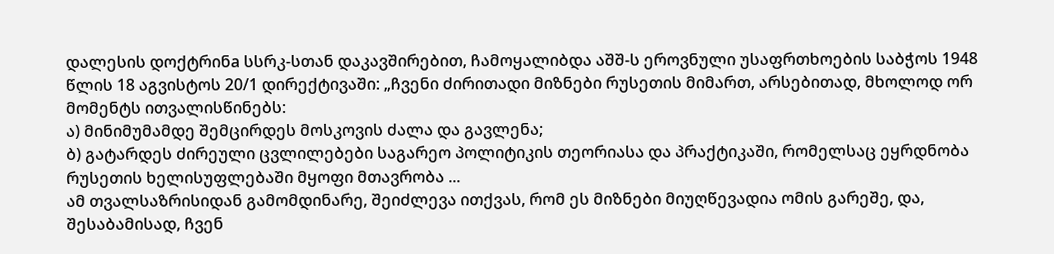დალესის დოქტრინa სსრკ-სთან დაკავშირებით, ჩამოყალიბდა აშშ-ს ეროვნული უსაფრთხოების საბჭოს 1948 წლის 18 აგვისტოს 20/1 დირექტივაში: „ჩვენი ძირითადი მიზნები რუსეთის მიმართ, არსებითად, მხოლოდ ორ მომენტს ითვალისწინებს:
ა) მინიმუმამდე შემცირდეს მოსკოვის ძალა და გავლენა;
ბ) გატარდეს ძირეული ცვლილებები საგარეო პოლიტიკის თეორიასა და პრაქტიკაში, რომელსაც ეყრდნობა რუსეთის ხელისუფლებაში მყოფი მთავრობა ...
ამ თვალსაზრისიდან გამომდინარე, შეიძლევა ითქვას, რომ ეს მიზნები მიუღწევადია ომის გარეშე, და, შესაბამისად, ჩვენ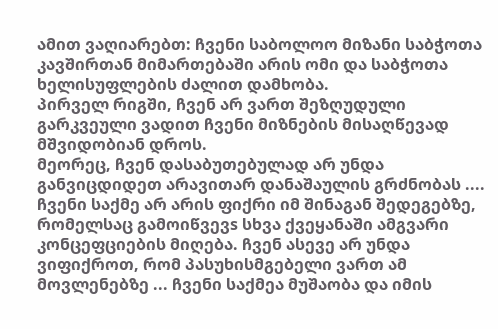ამით ვაღიარებთ: ჩვენი საბოლოო მიზანი საბჭოთა კავშირთან მიმართებაში არის ომი და საბჭოთა ხელისუფლების ძალით დამხობა.
პირველ რიგში, ჩვენ არ ვართ შეზღუდული გარკვეული ვადით ჩვენი მიზნების მისაღწევად მშვიდობიან დროს.
მეორეც, ჩვენ დასაბუთებულად არ უნდა განვიცდიდეთ არავითარ დანაშაულის გრძნობას .... ჩვენი საქმე არ არის ფიქრი იმ შინაგან შედეგებზე, რომელსაც გამოიწვევs სხვა ქვეყანაში ამგვარი კონცეფციების მიღება. ჩვენ ასევე არ უნდა ვიფიქროთ, რომ პასუხისმგებელი ვართ ამ მოვლენებზე ... ჩვენი საქმეა მუშაობა და იმის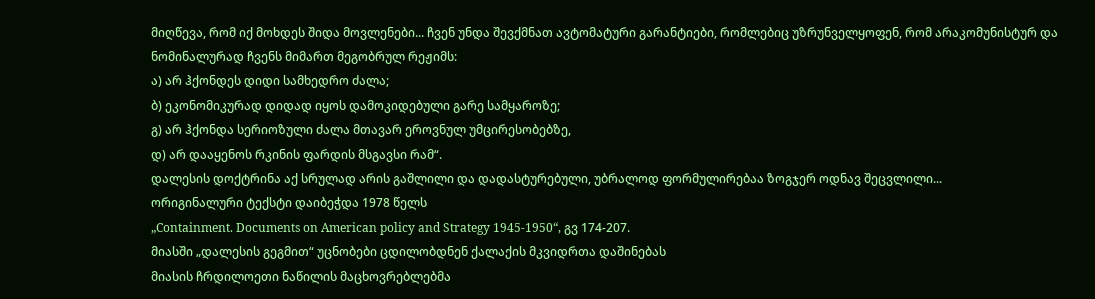მიღწევა, რომ იქ მოხდეს შიდა მოვლენები... ჩვენ უნდა შევქმნათ ავტომატური გარანტიები, რომლებიც უზრუნველყოფენ, რომ არაკომუნისტურ და ნომინალურად ჩვენს მიმართ მეგობრულ რეჟიმს:
ა) არ ჰქონდეს დიდი სამხედრო ძალა;
ბ) ეკონომიკურად დიდად იყოს დამოკიდებული გარე სამყაროზე;
გ) არ ჰქონდა სერიოზული ძალა მთავარ ეროვნულ უმცირესობებზე,
დ) არ დააყენოს რკინის ფარდის მსგავსი რამ“.
დალესის დოქტრინა აქ სრულად არის გაშლილი და დადასტურებული, უბრალოდ ფორმულირებაა ზოგჯერ ოდნავ შეცვლილი...
ორიგინალური ტექსტი დაიბეჭდა 1978 წელს
„Containment. Documents on American policy and Strategy 1945-1950“, გვ 174-207.
მიასში „დალესის გეგმით“ უცნობები ცდილობდნენ ქალაქის მკვიდრთა დაშინებას
მიასის ჩრდილოეთი ნაწილის მაცხოვრებლებმა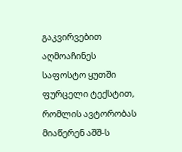გაკვირვებით აღმოაჩინეს საფოსტო ყუთში ფურცელი ტექსტით, რომლის ავტორობას მიაწერენ აშშ-ს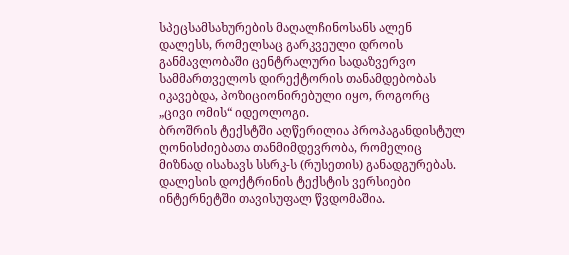სპეცსამსახურების მაღალჩინოსანს ალენ დალესს, რომელსაც გარკვეული დროის განმავლობაში ცენტრალური სადაზვერვო სამმართველოს დირექტორის თანამდებობას იკავებდა, პოზიციონირებული იყო, როგორც „ცივი ომის“ იდეოლოგი.
ბროშრის ტექსტში აღწერილია პროპაგანდისტულ ღონისძიებათა თანმიმდევრობა, რომელიც მიზნად ისახავს სსრკ-ს (რუსეთის) განადგურებას. დალესის დოქტრინის ტექსტის ვერსიები ინტერნეტში თავისუფალ წვდომაშია.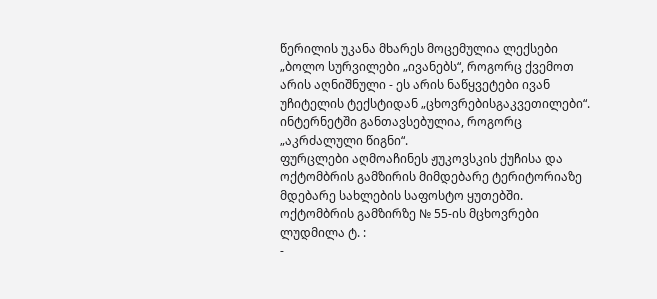წერილის უკანა მხარეს მოცემულია ლექსები „ბოლო სურვილები „ივანებს“, როგორც ქვემოთ არის აღნიშნული - ეს არის ნაწყვეტები ივან უჩიტელის ტექსტიდან „ცხოვრებისგაკვეთილები“. ინტერნეტში განთავსებულია, როგორც „აკრძალული წიგნი“.
ფურცლები აღმოაჩინეს ჟუკოვსკის ქუჩისა და ოქტომბრის გამზირის მიმდებარე ტერიტორიაზე მდებარე სახლების საფოსტო ყუთებში.
ოქტომბრის გამზირზე № 55-ის მცხოვრები ლუდმილა ტ. :
-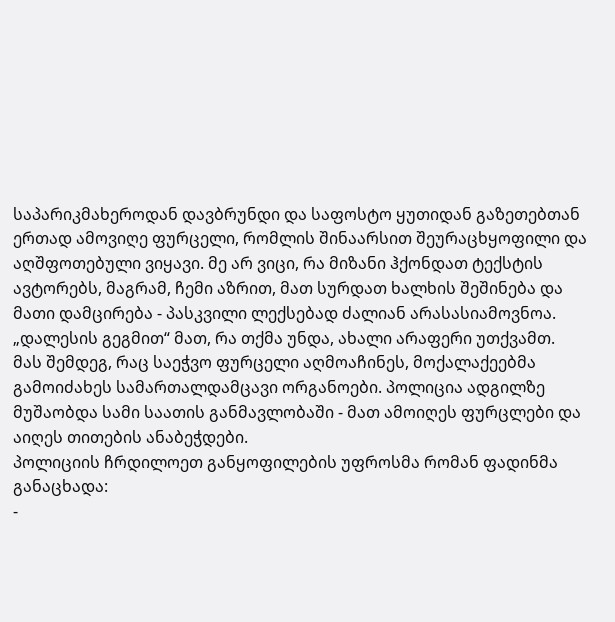საპარიკმახეროდან დავბრუნდი და საფოსტო ყუთიდან გაზეთებთან ერთად ამოვიღე ფურცელი, რომლის შინაარსით შეურაცხყოფილი და აღშფოთებული ვიყავი. მე არ ვიცი, რა მიზანი ჰქონდათ ტექსტის ავტორებს, მაგრამ, ჩემი აზრით, მათ სურდათ ხალხის შეშინება და მათი დამცირება - პასკვილი ლექსებად ძალიან არასასიამოვნოა. „დალესის გეგმით“ მათ, რა თქმა უნდა, ახალი არაფერი უთქვამთ.
მას შემდეგ, რაც საეჭვო ფურცელი აღმოაჩინეს, მოქალაქეებმა გამოიძახეს სამართალდამცავი ორგანოები. პოლიცია ადგილზე მუშაობდა სამი საათის განმავლობაში - მათ ამოიღეს ფურცლები და აიღეს თითების ანაბეჭდები.
პოლიციის ჩრდილოეთ განყოფილების უფროსმა რომან ფადინმა განაცხადა:
-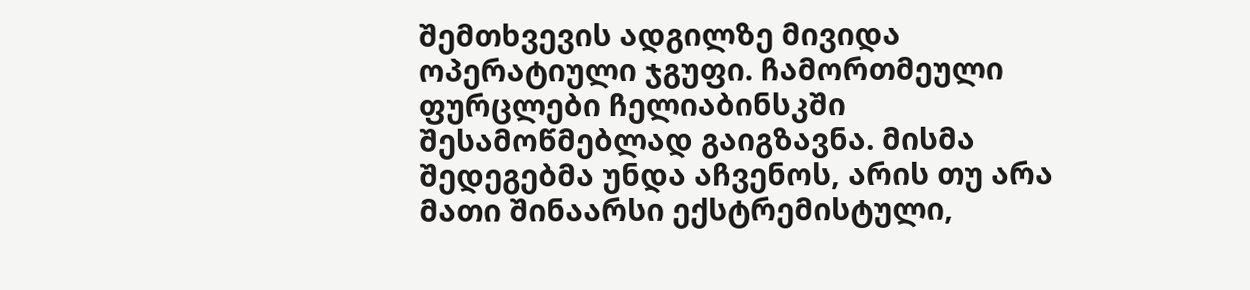შემთხვევის ადგილზე მივიდა ოპერატიული ჯგუფი. ჩამორთმეული ფურცლები ჩელიაბინსკში შესამოწმებლად გაიგზავნა. მისმა შედეგებმა უნდა აჩვენოს, არის თუ არა მათი შინაარსი ექსტრემისტული,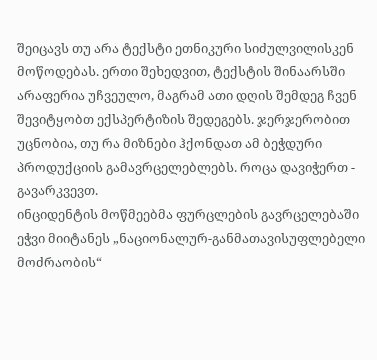შეიცავს თუ არა ტექსტი ეთნიკური სიძულვილისკენ მოწოდებას. ერთი შეხედვით, ტექსტის შინაარსში არაფერია უჩვეულო, მაგრამ ათი დღის შემდეგ ჩვენ შევიტყობთ ექსპერტიზის შედეგებს. ჯერჯერობით უცნობია, თუ რა მიზნები ჰქონდათ ამ ბეჭდური პროდუქციის გამავრცელებლებს. როცა დავიჭერთ - გავარკვევთ.
ინციდენტის მოწმეებმა ფურცლების გავრცელებაში ეჭვი მიიტანეს „ნაციონალურ-განმათავისუფლებელი მოძრაობის“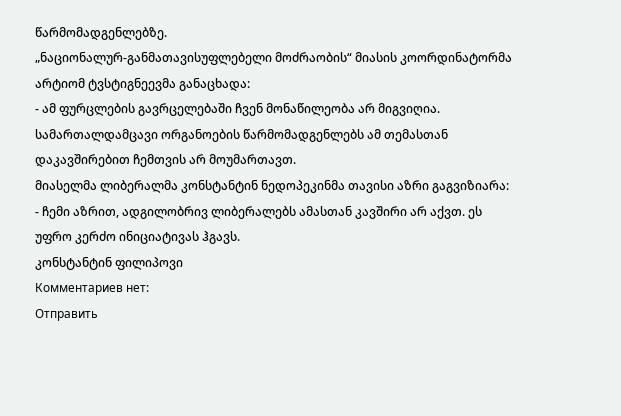წარმომადგენლებზე.
„ნაციონალურ-განმათავისუფლებელი მოძრაობის“ მიასის კოორდინატორმა არტიომ ტვსტიგნეევმა განაცხადა:
- ამ ფურცლების გავრცელებაში ჩვენ მონაწილეობა არ მიგვიღია. სამართალდამცავი ორგანოების წარმომადგენლებს ამ თემასთან დაკავშირებით ჩემთვის არ მოუმართავთ.
მიასელმა ლიბერალმა კონსტანტინ ნედოპეკინმა თავისი აზრი გაგვიზიარა:
- ჩემი აზრით, ადგილობრივ ლიბერალებს ამასთან კავშირი არ აქვთ. ეს უფრო კერძო ინიციატივას ჰგავს.
კონსტანტინ ფილიპოვი
Комментариев нет:
Отправить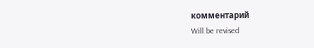комментарий
Will be revised